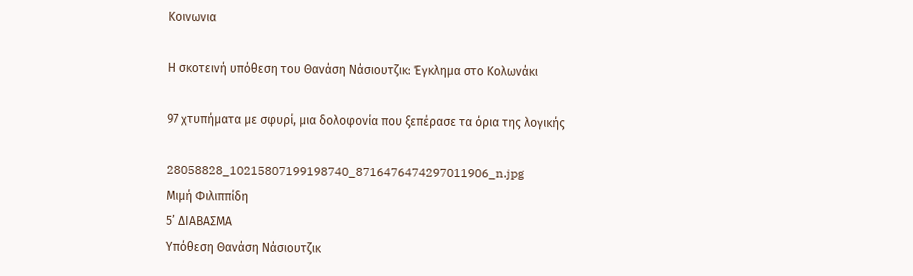Κοινωνια

Η σκοτεινή υπόθεση του Θανάση Νάσιουτζικ: Έγκλημα στο Κολωνάκι

97 χτυπήματα με σφυρί, μια δολοφονία που ξεπέρασε τα όρια της λογικής

28058828_10215807199198740_8716476474297011906_n.jpg
Μιμή Φιλιππίδη
5’ ΔΙΑΒΑΣΜΑ
Υπόθεση Θανάση Νάσιουτζικ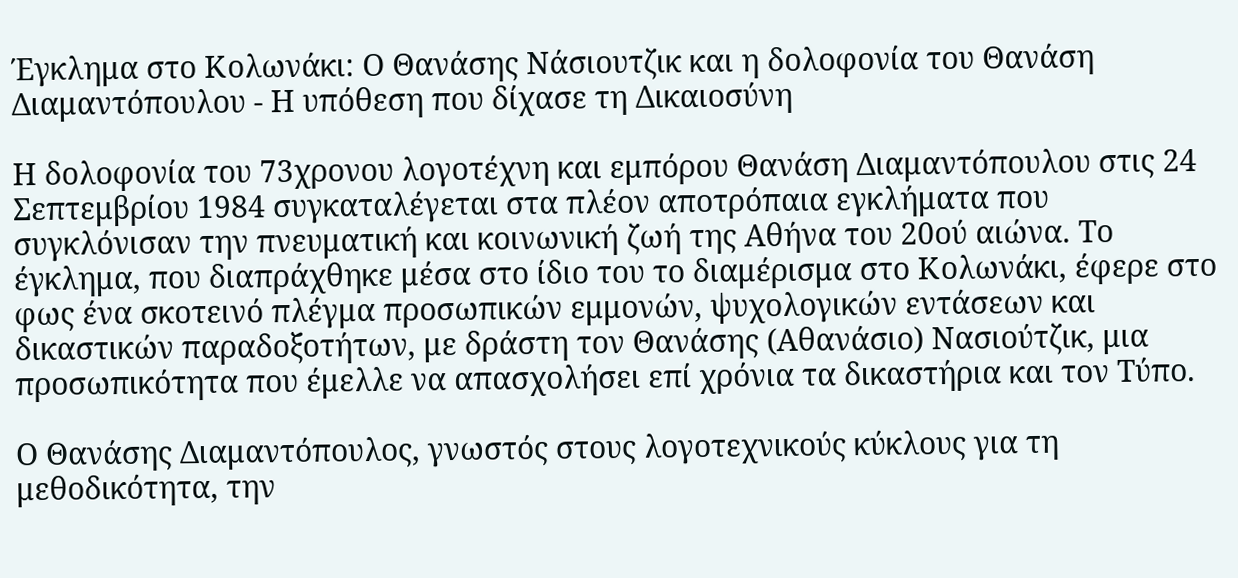Έγκλημα στο Κολωνάκι: Ο Θανάσης Νάσιουτζικ και η δολοφονία του Θανάση Διαμαντόπουλου - Η υπόθεση που δίχασε τη Δικαιοσύνη

Η δολοφονία του 73χρονου λογοτέχνη και εμπόρου Θανάση Διαμαντόπουλου στις 24 Σεπτεμβρίου 1984 συγκαταλέγεται στα πλέον αποτρόπαια εγκλήματα που συγκλόνισαν την πνευματική και κοινωνική ζωή της Αθήνα του 20ού αιώνα. Το έγκλημα, που διαπράχθηκε μέσα στο ίδιο του το διαμέρισμα στο Κολωνάκι, έφερε στο φως ένα σκοτεινό πλέγμα προσωπικών εμμονών, ψυχολογικών εντάσεων και δικαστικών παραδοξοτήτων, με δράστη τον Θανάσης (Αθανάσιο) Νασιούτζικ, μια προσωπικότητα που έμελλε να απασχολήσει επί χρόνια τα δικαστήρια και τον Τύπο.

Ο Θανάσης Διαμαντόπουλος, γνωστός στους λογοτεχνικούς κύκλους για τη μεθοδικότητα, την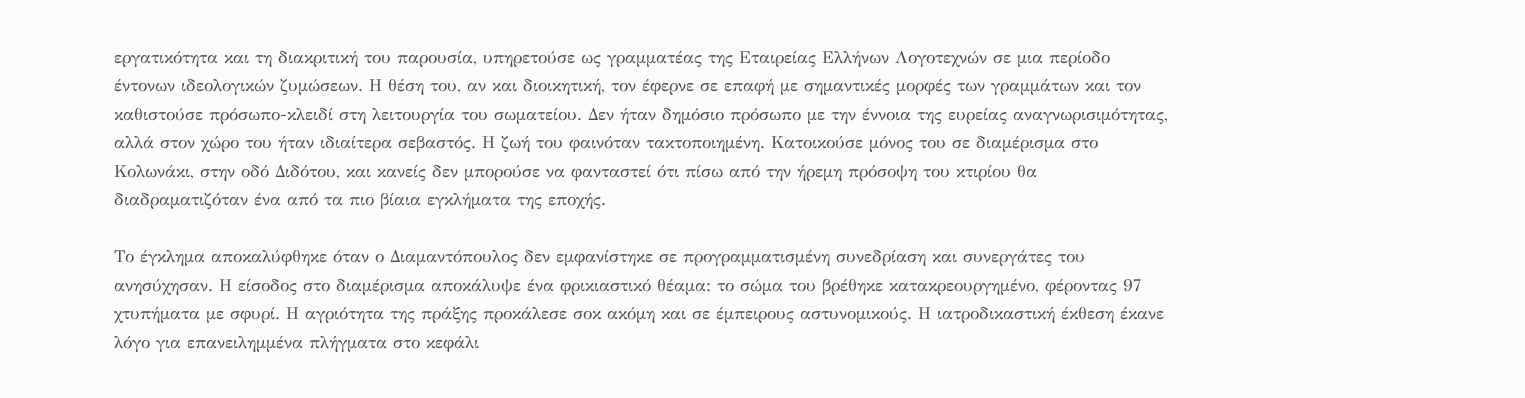εργατικότητα και τη διακριτική του παρουσία, υπηρετούσε ως γραμματέας της Εταιρείας Ελλήνων Λογοτεχνών σε μια περίοδο έντονων ιδεολογικών ζυμώσεων. Η θέση του, αν και διοικητική, τον έφερνε σε επαφή με σημαντικές μορφές των γραμμάτων και τον καθιστούσε πρόσωπο-κλειδί στη λειτουργία του σωματείου. Δεν ήταν δημόσιο πρόσωπο με την έννοια της ευρείας αναγνωρισιμότητας, αλλά στον χώρο του ήταν ιδιαίτερα σεβαστός. Η ζωή του φαινόταν τακτοποιημένη. Κατοικούσε μόνος του σε διαμέρισμα στο Κολωνάκι, στην οδό Διδότου, και κανείς δεν μπορούσε να φανταστεί ότι πίσω από την ήρεμη πρόσοψη του κτιρίου θα διαδραματιζόταν ένα από τα πιο βίαια εγκλήματα της εποχής.

Το έγκλημα αποκαλύφθηκε όταν ο Διαμαντόπουλος δεν εμφανίστηκε σε προγραμματισμένη συνεδρίαση και συνεργάτες του ανησύχησαν. Η είσοδος στο διαμέρισμα αποκάλυψε ένα φρικιαστικό θέαμα: το σώμα του βρέθηκε κατακρεουργημένο, φέροντας 97 χτυπήματα με σφυρί. Η αγριότητα της πράξης προκάλεσε σοκ ακόμη και σε έμπειρους αστυνομικούς. Η ιατροδικαστική έκθεση έκανε λόγο για επανειλημμένα πλήγματα στο κεφάλι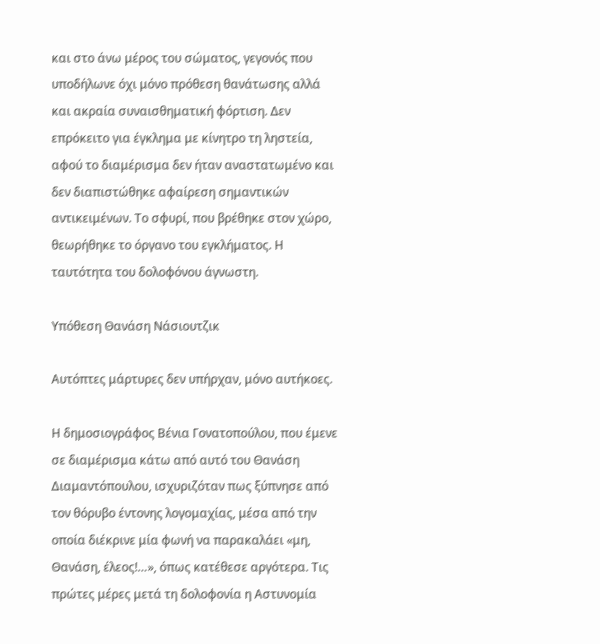και στο άνω μέρος του σώματος, γεγονός που υποδήλωνε όχι μόνο πρόθεση θανάτωσης αλλά και ακραία συναισθηματική φόρτιση. Δεν επρόκειτο για έγκλημα με κίνητρο τη ληστεία, αφού το διαμέρισμα δεν ήταν αναστατωμένο και δεν διαπιστώθηκε αφαίρεση σημαντικών αντικειμένων. Το σφυρί, που βρέθηκε στον χώρο, θεωρήθηκε το όργανο του εγκλήματος. Η ταυτότητα του δολοφόνου άγνωστη.

Υπόθεση Θανάση Νάσιουτζικ

Αυτόπτες μάρτυρες δεν υπήρχαν, μόνο αυτήκοες.

Η δημοσιογράφος Βένια Γονατοπούλου, που έμενε σε διαμέρισμα κάτω από αυτό του Θανάση Διαμαντόπουλου, ισχυριζόταν πως ξύπνησε από τον θόρυβο έντονης λογομαχίας, μέσα από την οποία διέκρινε μία φωνή να παρακαλάει «μη, Θανάση, έλεος!…», όπως κατέθεσε αργότερα. Τις πρώτες μέρες μετά τη δολοφονία η Αστυνομία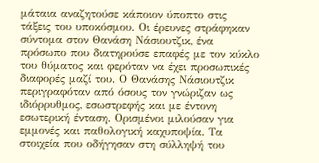μάταια αναζητούσε κάποιον ύποπτο στις τάξεις του υποκόσμου. Οι έρευνες στράφηκαν σύντομα στον Θανάση Νάσιουτζικ, ένα πρόσωπο που διατηρούσε επαφές με τον κύκλο του θύματος και φερόταν να έχει προσωπικές διαφορές μαζί του. Ο Θανάσης Νάσιουτζικ περιγραφόταν από όσους τον γνώριζαν ως ιδιόρρυθμος, εσωστρεφής και με έντονη εσωτερική ένταση. Ορισμένοι μιλούσαν για εμμονές και παθολογική καχυποψία. Τα στοιχεία που οδήγησαν στη σύλληψή του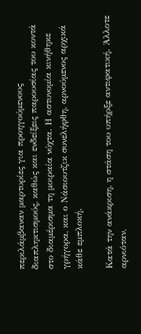περιλάμβαναν μαρτυρίες για προηγούμενους διαπληκτισμούς, καθώς και ενδείξεις παρουσίας του κοντά στο διαμέρισμα τη μοιραία νύχτα. Η αστυνομία κινήθηκε γρήγορα, και ο Νάσιουτζικ συνελήφθη, αρνούμενος αρχικά κάθε εμπλοκή.

Κατά την ανάκριση, η στάση του υπήρξε αντιφατική. Άλλοτε αρνιόταν,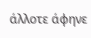άλλοτε άφηνε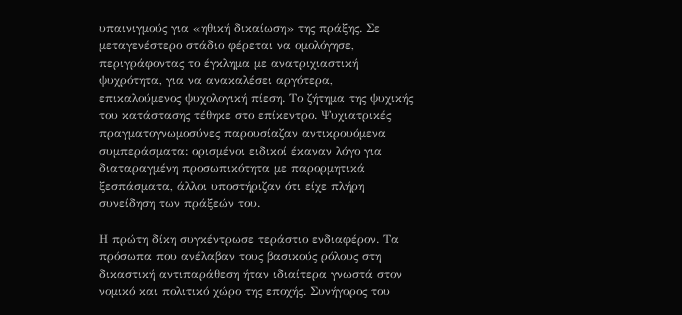υπαινιγμούς για «ηθική δικαίωση» της πράξης. Σε μεταγενέστερο στάδιο φέρεται να ομολόγησε, περιγράφοντας το έγκλημα με ανατριχιαστική ψυχρότητα, για να ανακαλέσει αργότερα, επικαλούμενος ψυχολογική πίεση. Το ζήτημα της ψυχικής του κατάστασης τέθηκε στο επίκεντρο. Ψυχιατρικές πραγματογνωμοσύνες παρουσίαζαν αντικρουόμενα συμπεράσματα: ορισμένοι ειδικοί έκαναν λόγο για διαταραγμένη προσωπικότητα με παρορμητικά ξεσπάσματα, άλλοι υποστήριζαν ότι είχε πλήρη συνείδηση των πράξεών του.

Η πρώτη δίκη συγκέντρωσε τεράστιο ενδιαφέρον. Τα πρόσωπα που ανέλαβαν τους βασικούς ρόλους στη δικαστική αντιπαράθεση ήταν ιδιαίτερα γνωστά στον νομικό και πολιτικό χώρο της εποχής. Συνήγορος του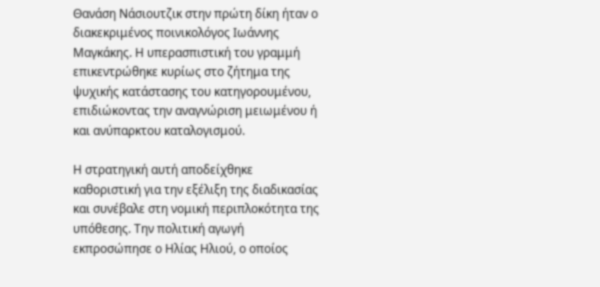Θανάση Νάσιουτζικ στην πρώτη δίκη ήταν ο διακεκριμένος ποινικολόγος Ιωάννης Μαγκάκης. Η υπερασπιστική του γραμμή επικεντρώθηκε κυρίως στο ζήτημα της ψυχικής κατάστασης του κατηγορουμένου, επιδιώκοντας την αναγνώριση μειωμένου ή και ανύπαρκτου καταλογισμού.

Η στρατηγική αυτή αποδείχθηκε καθοριστική για την εξέλιξη της διαδικασίας και συνέβαλε στη νομική περιπλοκότητα της υπόθεσης. Την πολιτική αγωγή εκπροσώπησε ο Ηλίας Ηλιού, ο οποίος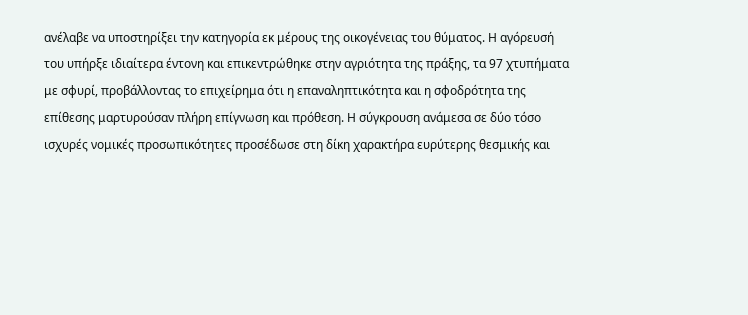ανέλαβε να υποστηρίξει την κατηγορία εκ μέρους της οικογένειας του θύματος. Η αγόρευσή του υπήρξε ιδιαίτερα έντονη και επικεντρώθηκε στην αγριότητα της πράξης, τα 97 χτυπήματα με σφυρί, προβάλλοντας το επιχείρημα ότι η επαναληπτικότητα και η σφοδρότητα της επίθεσης μαρτυρούσαν πλήρη επίγνωση και πρόθεση. Η σύγκρουση ανάμεσα σε δύο τόσο ισχυρές νομικές προσωπικότητες προσέδωσε στη δίκη χαρακτήρα ευρύτερης θεσμικής και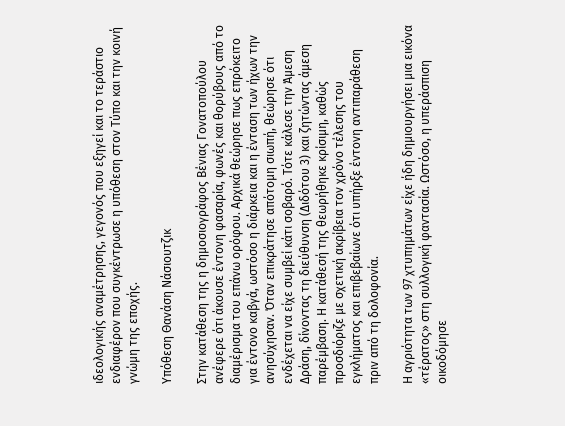ιδεολογικής αναμέτρησης, γεγονός που εξηγεί και το τεράστιο ενδιαφέρον που συγκέντρωσε η υπόθεση στον Τύπο και την κοινή γνώμη της εποχής.

Υπόθεση Θανάση Νάσιουτζικ

Στην κατάθεση της η δημοσιογράφος Βένιας Γονατοπούλου ανέφερε ότι άκουσε έντονη φασαρία, φωνές και θορύβους από το διαμέρισμα του επάνω ορόφου. Αρχικά θεώρησε πως επρόκειτο για έντονο καβγά, ωστόσο η διάρκεια και η ένταση των ήχων την ανησύχησαν. Όταν επικράτησε απότομη σιωπή, θεώρησε ότι ενδέχεται να είχε συμβεί κάτι σοβαρό. Τότε κάλεσε την Άμεση Δράση, δίνοντας τη διεύθυνση (Διδότου 3) και ζητώντας άμεση παρέμβαση. Η κατάθεσή της θεωρήθηκε κρίσιμη, καθώς προσδιόριζε με σχετική ακρίβεια τον χρόνο τέλεσης του εγκλήματος και επιβεβαίωνε ότι υπήρξε έντονη αντιπαράθεση πριν από τη δολοφονία.

Η αγριότητα των 97 χτυπημάτων είχε ήδη δημιουργήσει μια εικόνα «τέρατος» στη συλλογική φαντασία. Ωστόσο, η υπεράσπιση οικοδόμησε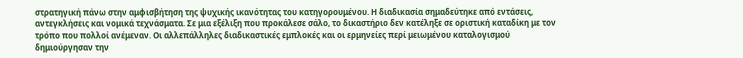στρατηγική πάνω στην αμφισβήτηση της ψυχικής ικανότητας του κατηγορουμένου. Η διαδικασία σημαδεύτηκε από εντάσεις, αντεγκλήσεις και νομικά τεχνάσματα. Σε μια εξέλιξη που προκάλεσε σάλο, το δικαστήριο δεν κατέληξε σε οριστική καταδίκη με τον τρόπο που πολλοί ανέμεναν. Οι αλλεπάλληλες διαδικαστικές εμπλοκές και οι ερμηνείες περί μειωμένου καταλογισμού δημιούργησαν την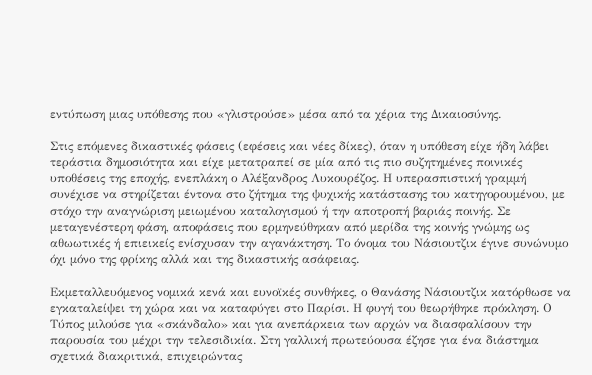εντύπωση μιας υπόθεσης που «γλιστρούσε» μέσα από τα χέρια της Δικαιοσύνης.

Στις επόμενες δικαστικές φάσεις (εφέσεις και νέες δίκες), όταν η υπόθεση είχε ήδη λάβει τεράστια δημοσιότητα και είχε μετατραπεί σε μία από τις πιο συζητημένες ποινικές υποθέσεις της εποχής, ενεπλάκη ο Αλέξανδρος Λυκουρέζος. Η υπερασπιστική γραμμή συνέχισε να στηρίζεται έντονα στο ζήτημα της ψυχικής κατάστασης του κατηγορουμένου, με στόχο την αναγνώριση μειωμένου καταλογισμού ή την αποτροπή βαριάς ποινής. Σε μεταγενέστερη φάση, αποφάσεις που ερμηνεύθηκαν από μερίδα της κοινής γνώμης ως αθωωτικές ή επιεικείς ενίσχυσαν την αγανάκτηση. Το όνομα του Νάσιουτζικ έγινε συνώνυμο όχι μόνο της φρίκης αλλά και της δικαστικής ασάφειας.

Εκμεταλλευόμενος νομικά κενά και ευνοϊκές συνθήκες, ο Θανάσης Νάσιουτζικ κατόρθωσε να εγκαταλείψει τη χώρα και να καταφύγει στο Παρίσι. Η φυγή του θεωρήθηκε πρόκληση. Ο Τύπος μιλούσε για «σκάνδαλο» και για ανεπάρκεια των αρχών να διασφαλίσουν την παρουσία του μέχρι την τελεσιδικία. Στη γαλλική πρωτεύουσα έζησε για ένα διάστημα σχετικά διακριτικά, επιχειρώντας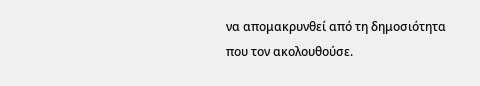να απομακρυνθεί από τη δημοσιότητα που τον ακολουθούσε.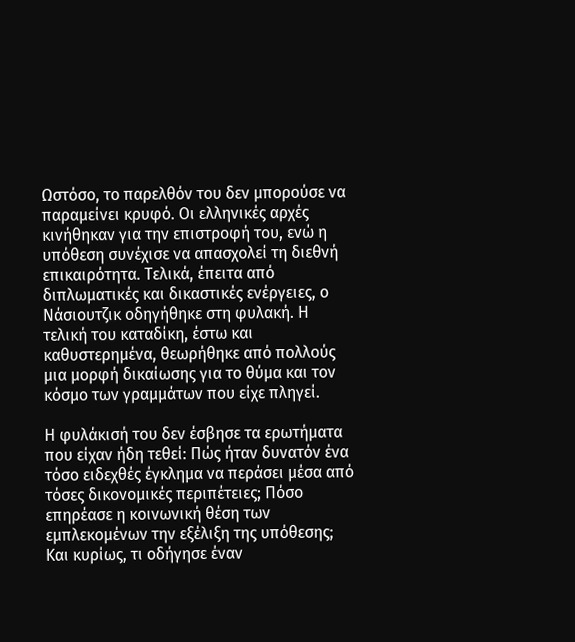Ωστόσο, το παρελθόν του δεν μπορούσε να παραμείνει κρυφό. Οι ελληνικές αρχές κινήθηκαν για την επιστροφή του, ενώ η υπόθεση συνέχισε να απασχολεί τη διεθνή επικαιρότητα. Τελικά, έπειτα από διπλωματικές και δικαστικές ενέργειες, ο Νάσιουτζικ οδηγήθηκε στη φυλακή. Η τελική του καταδίκη, έστω και καθυστερημένα, θεωρήθηκε από πολλούς μια μορφή δικαίωσης για το θύμα και τον κόσμο των γραμμάτων που είχε πληγεί.

Η φυλάκισή του δεν έσβησε τα ερωτήματα που είχαν ήδη τεθεί: Πώς ήταν δυνατόν ένα τόσο ειδεχθές έγκλημα να περάσει μέσα από τόσες δικονομικές περιπέτειες; Πόσο επηρέασε η κοινωνική θέση των εμπλεκομένων την εξέλιξη της υπόθεσης; Και κυρίως, τι οδήγησε έναν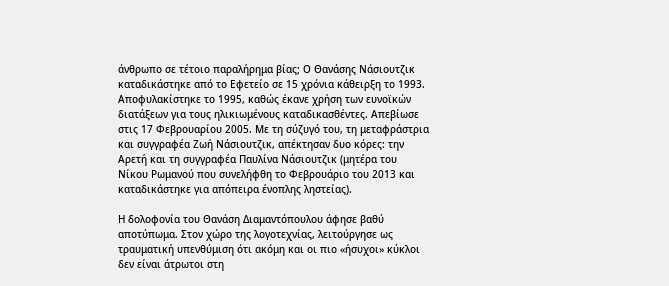άνθρωπο σε τέτοιο παραλήρημα βίας; Ο Θανάσης Νάσιουτζικ καταδικάστηκε από το Εφετείο σε 15 χρόνια κάθειρξη το 1993. Αποφυλακίστηκε το 1995, καθώς έκανε χρήση των ευνοϊκών διατάξεων για τους ηλικιωμένους καταδικασθέντες. Απεβίωσε στις 17 Φεβρουαρίου 2005. Με τη σύζυγό του, τη μεταφράστρια και συγγραφέα Ζωή Νάσιουτζικ, απέκτησαν δυο κόρες: την Αρετή και τη συγγραφέα Παυλίνα Νάσιουτζικ (μητέρα του Νίκου Ρωμανού που συνελήφθη το Φεβρουάριο του 2013 και καταδικάστηκε για απόπειρα ένοπλης ληστείας).

Η δολοφονία του Θανάση Διαμαντόπουλου άφησε βαθύ αποτύπωμα. Στον χώρο της λογοτεχνίας, λειτούργησε ως τραυματική υπενθύμιση ότι ακόμη και οι πιο «ήσυχοι» κύκλοι δεν είναι άτρωτοι στη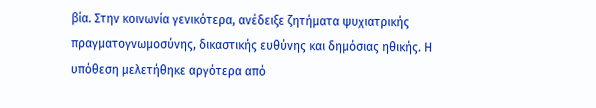βία. Στην κοινωνία γενικότερα, ανέδειξε ζητήματα ψυχιατρικής πραγματογνωμοσύνης, δικαστικής ευθύνης και δημόσιας ηθικής. Η υπόθεση μελετήθηκε αργότερα από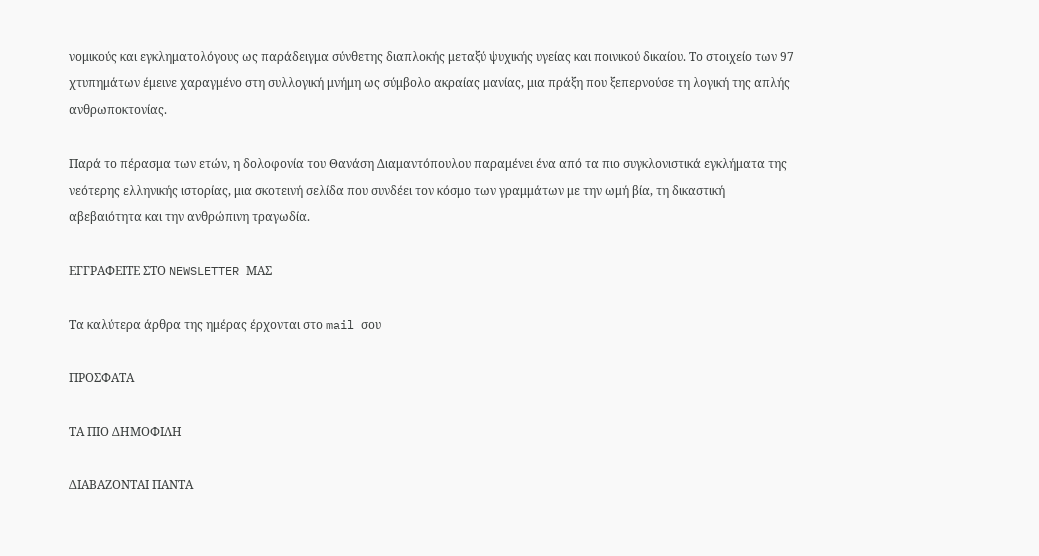νομικούς και εγκληματολόγους ως παράδειγμα σύνθετης διαπλοκής μεταξύ ψυχικής υγείας και ποινικού δικαίου. Το στοιχείο των 97 χτυπημάτων έμεινε χαραγμένο στη συλλογική μνήμη ως σύμβολο ακραίας μανίας, μια πράξη που ξεπερνούσε τη λογική της απλής ανθρωποκτονίας.

Παρά το πέρασμα των ετών, η δολοφονία του Θανάση Διαμαντόπουλου παραμένει ένα από τα πιο συγκλονιστικά εγκλήματα της νεότερης ελληνικής ιστορίας, μια σκοτεινή σελίδα που συνδέει τον κόσμο των γραμμάτων με την ωμή βία, τη δικαστική αβεβαιότητα και την ανθρώπινη τραγωδία.

ΕΓΓΡΑΦΕΙΤΕ ΣΤΟ NEWSLETTER ΜΑΣ

Tα καλύτερα άρθρα της ημέρας έρχονται στο mail σου

ΠΡΟΣΦΑΤΑ

ΤΑ ΠΙΟ ΔΗΜΟΦΙΛΗ

ΔΙΑΒΑΖΟΝΤΑΙ ΠΑΝΤΑ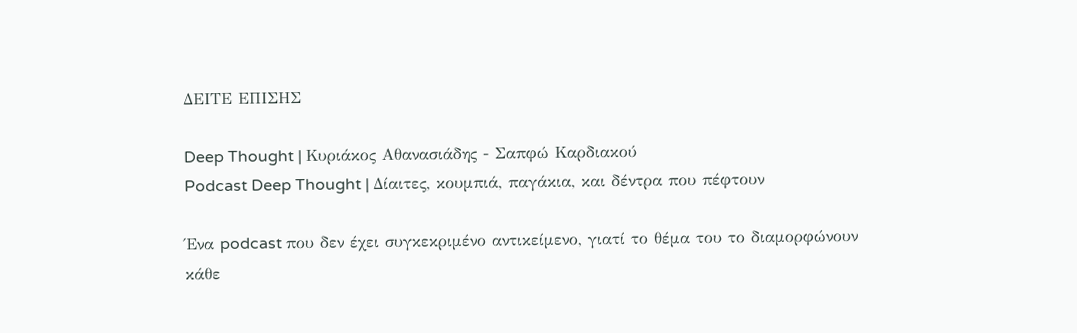ΔΕΙΤΕ ΕΠΙΣΗΣ

Deep Thought | Κυριάκος Αθανασιάδης - Σαπφώ Καρδιακού
Podcast Deep Thought | Δίαιτες, κουμπιά, παγάκια, και δέντρα που πέφτουν

Ένα podcast που δεν έχει συγκεκριμένο αντικείμενο, γιατί το θέμα του το διαμορφώνουν κάθε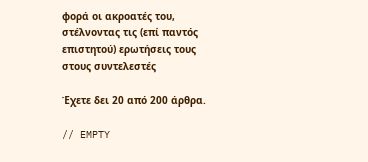φορά οι ακροατές του, στέλνοντας τις (επί παντός επιστητού) ερωτήσεις τους στους συντελεστές

Έχετε δει 20 από 200 άρθρα.

// EMPTY